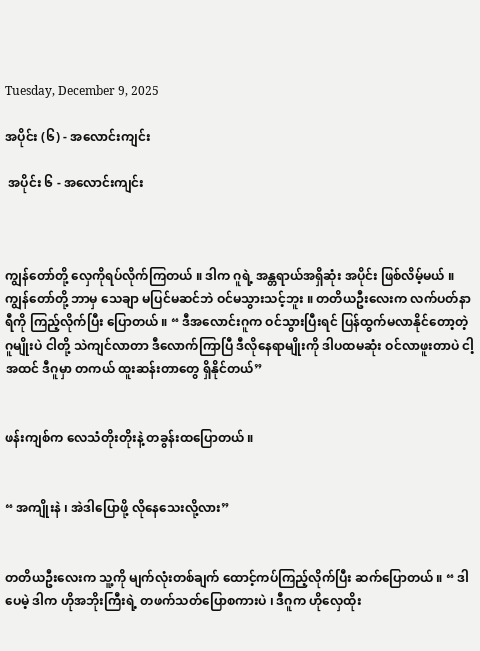Tuesday, December 9, 2025

အပိုင်း (၆) - အလောင်းကျင်း

 အပိုင်း ၆ - အလောင်းကျင်း



ကျွန်တော်တို့ လှေကိုရပ်လိုက်ကြတယ် ။ ဒါက ဂူရဲ့ အန္တရာယ်အရှိဆုံး အပိုင်း ဖြစ်လိမ့်မယ် ။ ကျွန်တော်တို့ ဘာမှ သေချာ မပြင်မဆင်ဘဲ ဝင်မသွားသင့်ဘူး ။ တတိယဦးလေးက လက်ပတ်နာရီကို ကြည့်လိုက်ပြီး ပြောတယ် ။ “ ဒီအလောင်းဂူက ဝင်သွားပြီးရင် ပြန်ထွက်မလာနိုင်တော့တဲ့ ဂူမျိုးပဲ ငါတို့ သဲကျင်လာတာ ဒီလောက်ကြာပြီ ဒီလိုနေရာမျိုးကို ဒါပထမဆုံး ဝင်လာဖူးတာပဲ ငါ့အထင် ဒီဂူမှာ တကယ် ထူးဆန်းတာတွေ ရှိနိုင်တယ်”


ဖန်းကျစ်က လေသံတိုးတိုးနဲ့ တခွန်းထပြောတယ် ။


“ အကျိုးနဲ ၊ အဲဒါပြောဖို့ လိုနေသေးလို့လား”


တတိယဦးလေးက သူ့ကို မျက်လုံးတစ်ချက် ထောင့်ကပ်ကြည့်လိုက်ပြီး ဆက်ပြောတယ် ။ “ ဒါပေမဲ့ ဒါက ဟိုအဘိုးကြီးရဲ့ တဖက်သတ်ပြောစကားပဲ ၊ ဒီဂူက ဟိုလှေထိုး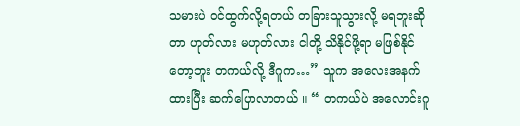သမားပဲ ဝင်ထွက်လို့ရတယ် တခြားသူသွားလို့ မရဘူးဆိုတာ ဟုတ်လား မဟုတ်လား ငါတို့ သိနိုင်ဖို့ရာ မဖြစ်နိုင်တော့ဘူး တကယ်လို့ ဒီဂူက…” သူက အလေးအနက်ထားပြီး ဆက်ပြောလာတယ် ။ “ တကယ်ပဲ အလောင်းဂူ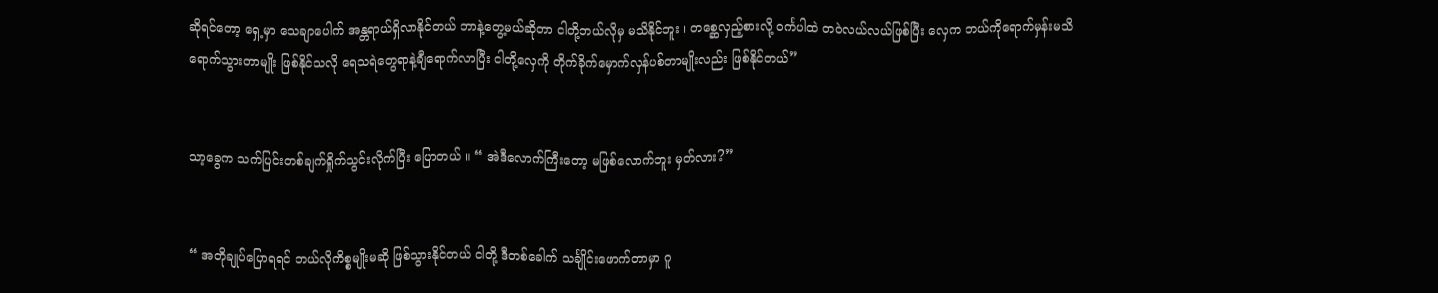ဆိုရင်တော့ ရှေ့မှာ သေချာပေါက် အန္တရာယ်ရှိလာနိုင်တယ် ဘာနဲ့တွေ့မယ်ဆိုတာ ငါတို့ဘယ်လိုမှ မသိနိုင်ဘူး ၊ တစ္ဆေလှည့်စားလို့ ဝင်္ကပါထဲ တဝဲလယ်လယ်ဖြစ်ပြီး လှေက ဘယ်ကိုရောက်မှန်းမသိ ရောက်သွားတာမျိုး ဖြစ်နိုင်သလို ရေသရဲတွေရာနဲ့ချီရောက်လာပြီး ငါတို့လှေကို တိုက်ခိုက်မှောက်လှန်ပစ်တာမျိုးလည်း ဖြစ်နိုင်တယ်”


သာ့ခွေက သက်ပြင်းတစ်ချက်ရှိုက်သွင်းလိုက်ပြီး ပြောတယ် ။ “ အဲဒီလောက်ကြီးတော့ မဖြစ်လောက်ဘူး မှတ်လား?”


“ အတိုချုပ်ပြောရရင် ဘယ်လိုကိစ္စမျိုးမဆို ဖြစ်သွားနိုင်တယ် ငါတို့ ဒီတစ်ခေါက် သင်္ချိုင်းဖောက်တာမှာ ဂူ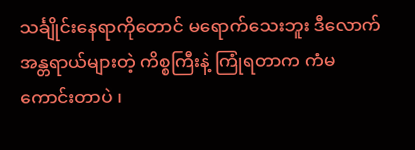သင်္ချိုင်းနေရာကိုတောင် မရောက်သေးဘူး ဒီလောက်အန္တရာယ်များတဲ့ ကိစ္စကြီးနဲ့ ကြုံရတာက ကံမကောင်းတာပဲ ၊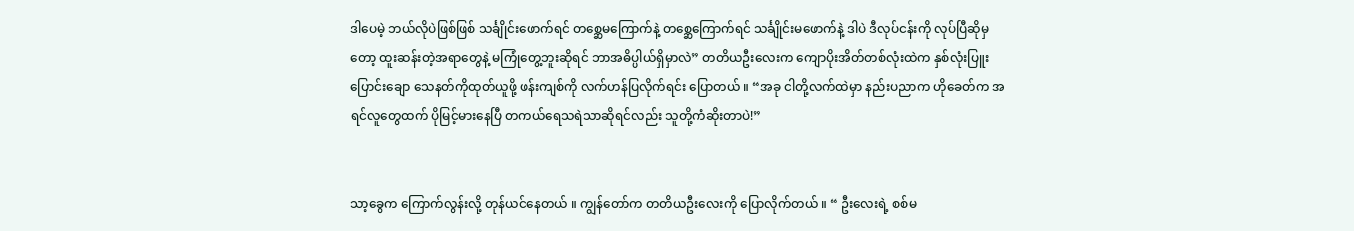ဒါပေမဲ့ ဘယ်လိုပဲဖြစ်ဖြစ် သင်္ချိုင်းဖောက်ရင် တစ္ဆေမကြောက်နဲ့ တစ္ဆေကြောက်ရင် သင်္ချိုင်းမဖောက်နဲ့ ဒါပဲ ဒီလုပ်ငန်းကို လုပ်ပြီဆိုမှတော့ ထူးဆန်းတဲ့အရာတွေနဲ့ မကြုံတွေ့ဘူးဆိုရင် ဘာအဓိပ္ပါယ်ရှိမှာလဲ” တတိယဦးလေးက ကျောပိုးအိတ်တစ်လုံးထဲက နှစ်လုံးပြူးပြောင်းချော သေနတ်ကိုထုတ်ယူဖို့ ဖန်းကျစ်ကို လက်ဟန်ပြလိုက်ရင်း ပြောတယ် ။ “အခု ငါတို့လက်ထဲမှာ နည်းပညာက ဟိုခေတ်က အရင်လူတွေထက် ပိုမြင့်မားနေပြီ တကယ်ရေသရဲသာဆိုရင်လည်း သူတို့ကံဆိုးတာပဲ!”


သာ့ခွေက ကြောက်လွန်းလို့ တုန်ယင်နေတယ် ။ ကျွန်တော်က တတိယဦးလေးကို ပြောလိုက်တယ် ။ “ ဦးလေးရဲ့ စစ်မ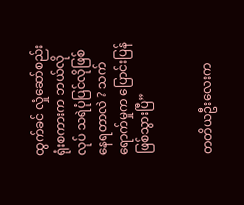ထွက်ခင် လှုံဆော်စည်းရုံးစကားက ဘယ်လိုလုပ် သရဲပုံပြင်လိုဖြစ်နေရတာလဲ ? သက်ရောက်မှုက ပြောင်းပြန်ဖြစ်သွားပြီ”


တတိယဦးလေးက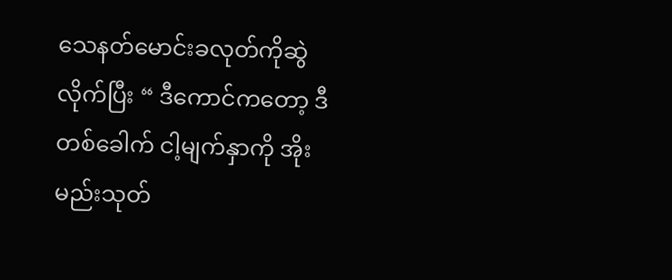သေနတ်မောင်းခလုတ်ကိုဆွဲလိုက်ပြီး “ ဒီကောင်ကတော့ ဒီတစ်ခေါက် ငါ့မျက်နှာကို အိုးမည်းသုတ်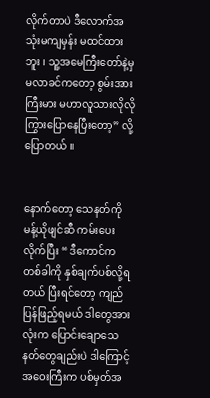လိုက်တာပဲ ဒီလောက်အသုံးမကျမှန်း မထင်ထားဘူး ၊ သူ့အမေကြီးတော်နဲ့မှ မလာခင်ကတော့ စွမ်းအားကြီးမား မဟာလူသားလိုလို ကြွားပြောနေပြီးတော့” လို့ ပြောတယ် ။


နောက်တော့ သေနတ်ကို မန့်ယိုဖျင်ဆီ ကမ်းပေးလိုက်ပြီး “ ဒီကောင်က တစ်ခါကို နှစ်ချက်ပစ်လို့ရတယ် ပြီးရင်တော့ ကျည်ပြန်ဖြည့်ရမယ် ဒါတွေအားလုံးက ပြောင်းချောသေနတ်တွေချည်းပဲ ဒါကြောင့် အဝေးကြီးက ပစ်မှတ်အ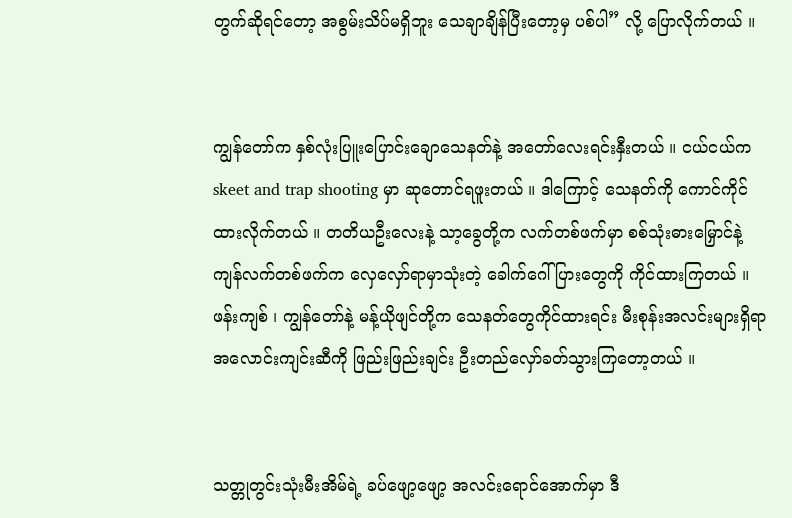တွက်ဆိုရင်တော့ အစွမ်းသိပ်မရှိဘူး သေချာချိန်ပြီးတော့မှ ပစ်ပါ” လို့ ပြောလိုက်တယ် ။


ကျွန်တော်က နှစ်လုံးပြူးပြောင်းချောသေနတ်နဲ့ အတော်လေးရင်းနှီးတယ် ။ ငယ်ငယ်က skeet and trap shooting မှာ ဆုတောင်ရဖူးတယ် ။ ဒါကြောင့် သေနတ်ကို ကောင်ကိုင်ထားလိုက်တယ် ။ တတိယဦးလေးနဲ့ သာ့ခွေတို့က လက်တစ်ဖက်မှာ စစ်သုံးဓားမြှောင်နဲ့ ကျန်လက်တစ်ဖက်က လှေလှော်ရာမှာသုံးတဲ့ ခေါက်ဂေါ်ပြားတွေကို ကိုင်ထားကြတယ် ။ ဖန်းကျစ် ၊ ကျွန်တော်နဲ့ မန့်ယိုဖျင်တို့က သေနတ်တွေကိုင်ထားရင်း မီးစုန်းအလင်းများရှိရာ အလောင်းကျင်းဆီကို ဖြည်းဖြည်းချင်း ဦးတည်လှော်ခတ်သွားကြတော့တယ် ။


သတ္တုတွင်းသုံးမီးအိမ်ရဲ့ ခပ်ဖျော့ဖျော့ အလင်းရောင်အောက်မှာ ဒီ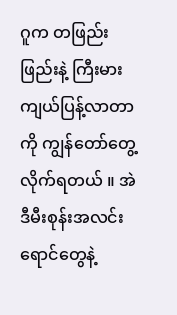ဂူက တဖြည်းဖြည်းနဲ့ ကြီးမားကျယ်ပြန့်လာတာကို ကျွန်တော်တွေ့လိုက်ရတယ် ။ အဲဒီမီးစုန်းအလင်းရောင်တွေနဲ့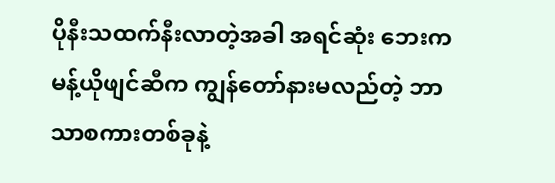ပိုနီးသထက်နီးလာတဲ့အခါ အရင်ဆုံး ဘေးက မန့်ယိုဖျင်ဆီက ကျွန်တော်နားမလည်တဲ့ ဘာသာစကားတစ်ခုနဲ့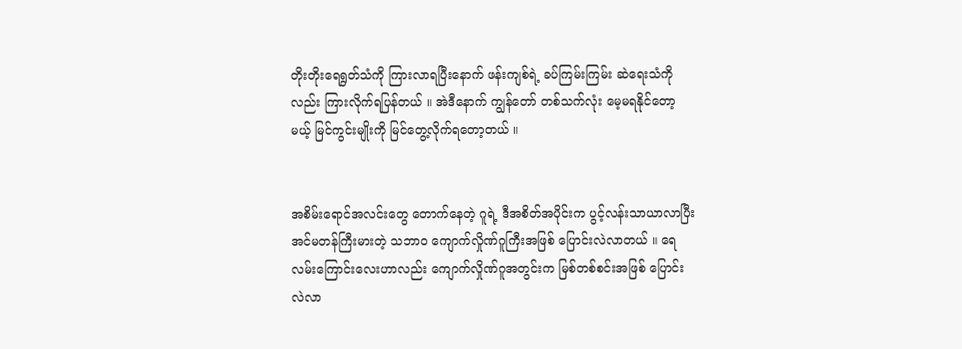တိုးတိုးရေရွတ်သံကို ကြားလာရပြီးနောက် ဖန်းကျစ်ရဲ့ ခပ်ကြမ်းကြမ်း ဆဲရေးသံကိုလည်း ကြားလိုက်ရပြန်တယ် ။ အဲဒီနောက် ကျွန်တော် တစ်သက်လုံး မေ့မရနိုင်တော့မယ့် မြင်ကွင်းမျိုးကို မြင်တွေ့လိုက်ရတော့တယ် ။


အစိမ်းရောင်အလင်းတွေ တောက်နေတဲ့ ဂူရဲ့ ဒီအစိတ်အပိုင်းက ပွင့်လန်းသာယာလာပြီး အင်မတန်ကြီးမားတဲ့ သဘာဝ ကျောက်လှိုဏ်ဂူကြီးအဖြစ် ပြောင်းလဲလာတယ် ။ ရေလမ်းကြောင်းလေးဟာလည်း ကျောက်လှိုဏ်ဂူအတွင်းက မြစ်တစ်စင်းအဖြစ် ပြောင်းလဲလာ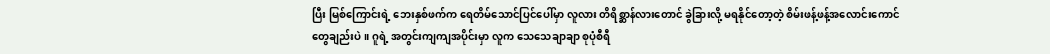ပြီး မြစ်ကြောင်းရဲ့ ဘေးနှစ်ဖက်က ရေတိမ်သောင်ပြင်ပေါ်မှာ လူလား တိရိစ္ဆာန်လားတောင် ခွဲခြားလို့ မရနိုင်တော့တဲ့ စိမ်းဖန့်ဖန့်အလောင်းကောင်တွေချည်းပဲ ။ ဂူရဲ့ အတွင်းကျကျအပိုင်းမှာ လူက သေသေချာချာ စုပုံစီရီ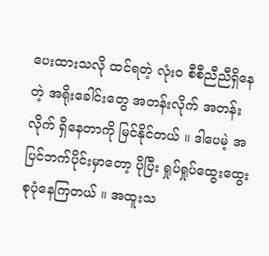ပေးထားသလို ထင်ရတဲ့ လုံးဝ စီစီညီညီရှိနေတဲ့ အရိုးခေါင်းတွေ အတန်းလိုက် အတန်းလိုက် ရှိနေတာကို မြင်နိုင်တယ် ။ ဒါပေမဲ့ အပြင်ဘက်ပိုင်းမှာတော့ ပိုပြီး ရှုပ်ရှုပ်ထွေးထွေး စုပုံနေကြတယ် ။ အထူးသ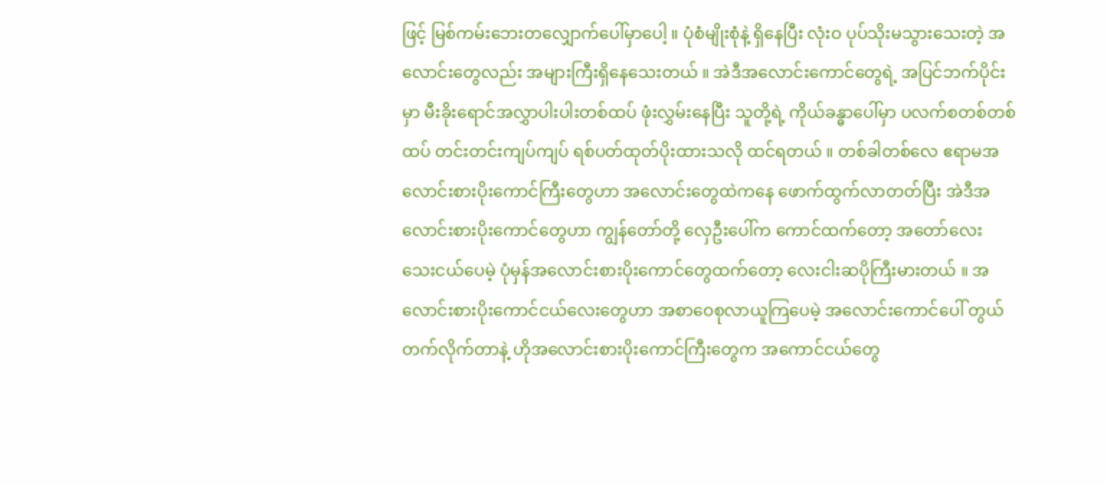ဖြင့် မြစ်ကမ်းဘေးတလျှောက်ပေါ်မှာပေါ့ ။ ပုံစံမျိုးစုံနဲ့ ရှိနေပြီး လုံးဝ ပုပ်သိုးမသွားသေးတဲ့ အလောင်းတွေလည်း အများကြီးရှိနေသေးတယ် ။ အဲဒီအလောင်းကောင်တွေရဲ့ အပြင်ဘက်ပိုင်းမှာ မီးခိုးရောင်အလွှာပါးပါးတစ်ထပ် ဖုံးလွှမ်းနေပြီး သူတို့ရဲ့ ကိုယ်ခန္ဓာပေါ်မှာ ပလက်စတစ်တစ်ထပ် တင်းတင်းကျပ်ကျပ် ရစ်ပတ်ထုတ်ပိုးထားသလို ထင်ရတယ် ။ တစ်ခါတစ်လေ ဧရာမအလောင်းစားပိုးကောင်ကြီးတွေဟာ အလောင်းတွေထဲကနေ ဖောက်ထွက်လာတတ်ပြီး အဲဒီအလောင်းစားပိုးကောင်တွေဟာ ကျွန်တော်တို့ လှေဦးပေါ်က ကောင်ထက်တော့ အတော်လေး သေးငယ်ပေမဲ့ ပုံမှန်အလောင်းစားပိုးကောင်တွေထက်တော့ လေးငါးဆပိုကြီးမားတယ် ။ အလောင်းစားပိုးကောင်ငယ်လေးတွေဟာ အစာဝေစုလာယူကြပေမဲ့ အလောင်းကောင်ပေါ် တွယ်တက်လိုက်တာနဲ့ ဟိုအလောင်းစားပိုးကောင်ကြီးတွေက အကောင်ငယ်တွေ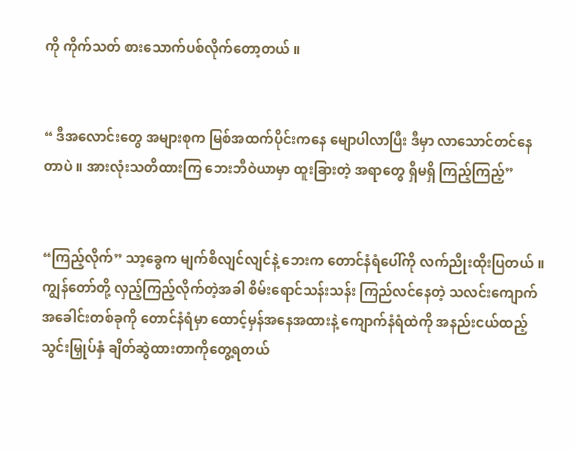ကို ကိုက်သတ် စားသောက်ပစ်လိုက်တော့တယ် ။


“ ဒီအလောင်းတွေ အများစုက မြစ်အထက်ပိုင်းကနေ မျောပါလာပြီး ဒီမှာ လာသောင်တင်နေတာပဲ ။ အားလုံးသတိထားကြ ဘေးဘီဝဲယာမှာ ထူးခြားတဲ့ အရာတွေ ရှိမရှိ ကြည့်ကြည့်”


“ကြည့်လိုက်” သာ့ခွေက မျက်စိလျင်လျင်နဲ့ ဘေးက တောင်နံရံပေါ်ကို လက်ညိုးထိုးပြတယ် ။ ကျွန်တော်တို့ လှည့်ကြည့်လိုက်တဲ့အခါ စိမ်းရောင်သန်းသန်း ကြည်လင်နေတဲ့ သလင်းကျောက်အခေါင်းတစ်ခုကို တောင်နံရံမှာ ထောင့်မှန်အနေအထားနဲ့ ကျောက်နံရံထဲကို အနည်းငယ်ထည့်သွင်းမြှုပ်နှံ ချိတ်ဆွဲထားတာကိုတွေ့ရတယ်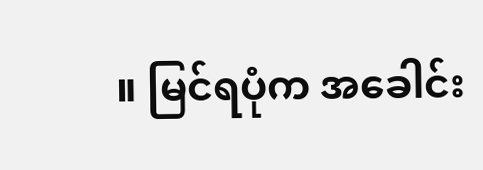။ မြင်ရပုံက အခေါင်း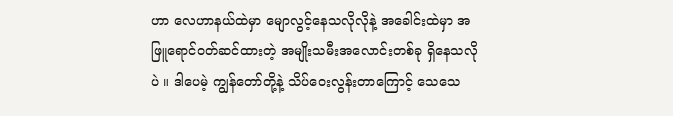ဟာ လေဟာနယ်ထဲမှာ မျောလွင့်နေသလိုလိုနဲ့ အခေါင်းထဲမှာ အဖြူရောင်ဝတ်ဆင်ထားတဲ့ အမျိုးသမီးအလောင်းတစ်ခု ရှိနေသလိုပဲ ။ ဒါပေမဲ့ ကျွန်တော်တို့နဲ့ သိပ်ဝေးလွန်းတာကြောင့် သေသေ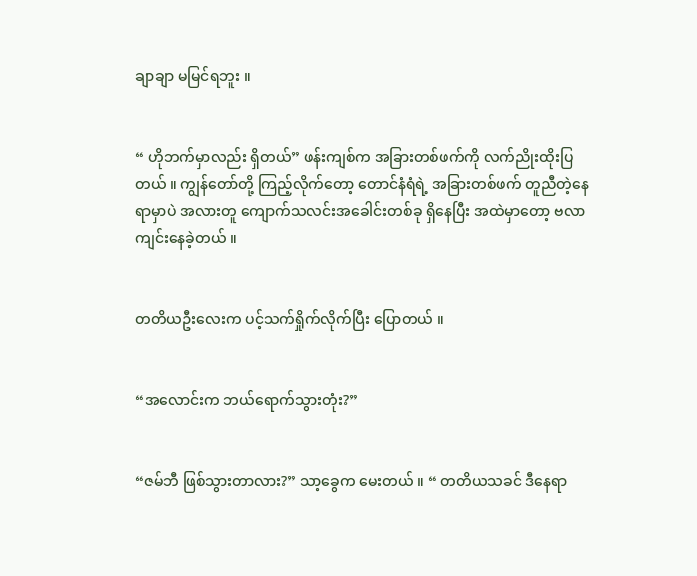ချာချာ မမြင်ရဘူး ။


“ ဟိုဘက်မှာလည်း ရှိတယ်” ဖန်းကျစ်က အခြားတစ်ဖက်ကို လက်ညိုးထိုးပြတယ် ။ ကျွန်တော်တို့ ကြည့်လိုက်တော့ တောင်နံရံရဲ့ အခြားတစ်ဖက် တူညီတဲ့နေရာမှာပဲ အလားတူ ကျောက်သလင်းအခေါင်းတစ်ခု ရှိနေပြီး အထဲမှာတော့ ဗလာကျင်းနေခဲ့တယ် ။


တတိယဦးလေးက ပင့်သက်ရှိုက်လိုက်ပြီး ပြောတယ် ။


“အလောင်းက ဘယ်ရောက်သွားတုံး?”


“ဇမ်ဘီ ဖြစ်သွားတာလား?” သာ့ခွေက မေးတယ် ။ “ တတိယသခင် ဒီနေရာ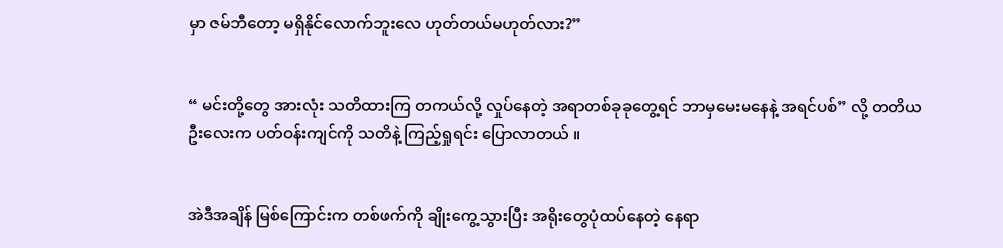မှာ ဇမ်ဘီတော့ မရှိနိုင်လောက်ဘူးလေ ဟုတ်တယ်မဟုတ်လား?”


“ မင်းတို့တွေ အားလုံး သတိထားကြ တကယ်လို့ လှုပ်နေတဲ့ အရာတစ်ခုခုတွေ့ရင် ဘာမှမေးမနေနဲ့ အရင်ပစ်” လို့ တတိယဦးလေးက ပတ်ဝန်းကျင်ကို သတိနဲ့ ကြည့်ရှုရင်း ပြောလာတယ် ။


အဲဒီအချိန် မြစ်ကြောင်းက တစ်ဖက်ကို ချိုးကွေ့သွားပြီး အရိုးတွေပုံထပ်နေတဲ့ နေရာ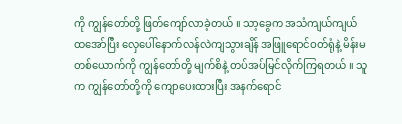ကို ကျွန်တော်တို့ ဖြတ်ကျော်လာခဲ့တယ် ။ သာ့ခွေက အသံကျယ်ကျယ်ထအော်ပြီး လှေပေါ်နောက်လန်လဲကျသွားချိန် အဖြူရောင်ဝတ်ရုံနဲ့ မိန်းမတစ်ယောက်ကို ကျွန်တော်တို့ မျက်စိနဲ့ တပ်အပ်မြင်လိုက်ကြရတယ် ။ သူက ကျွန်တော်တို့ကို ကျောပေးထားပြီး အနက်ရောင်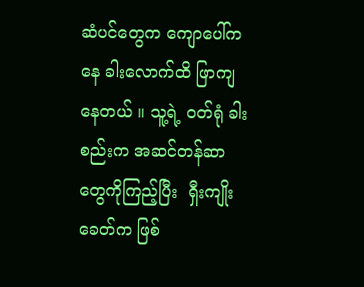ဆံပင်တွေက ကျောပေါ်ကနေ ခါးလောက်ထိ ဖြာကျနေတယ် ။ သူ့ရဲ့ ဝတ်ရုံ ခါးစည်းက အဆင်တန်ဆာတွေကိုကြည့်ပြီး  ရှီးကျိုးခေတ်က ဖြစ်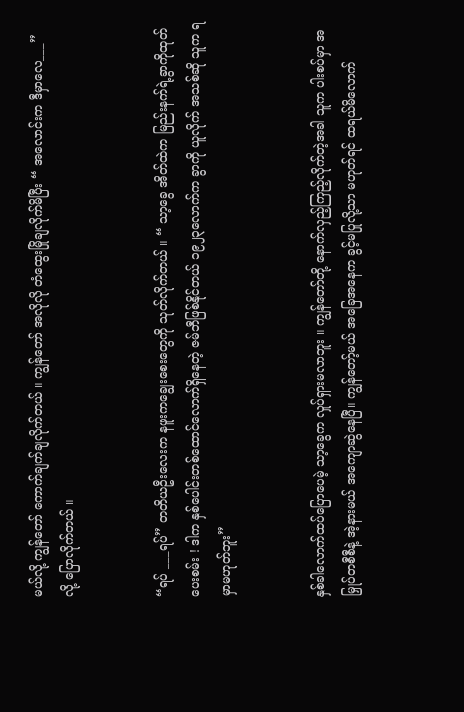မယ်လို့ ကျွန်တော် ကောက်ချက်ချလိုက်တယ် ။ ကျွန်တော် အလိုလို တံထွေးမြိုချလိုက်မိပြီး “ အလောင်းက ဒီမှာလေ___” လို့ ပြောလိုက်တယ် ။


“ရပ် ___ရပ်” တတိယဦးလေးက နဖူးကချွေးစေးတွေကို သုတ်လိုက်တယ် ။ “ သာ့ခွေ အိတ်ထဲက မြည်းနက်ရဲ့ခွာကိုထုတ်ပေးစမ်း ! ဒါက နှစ်ပေါင်းတစ်ထောင်လောက်ရှိနေတဲ့ ဇမ်ဘီဖြစ်နိုင်တယ် ၁၉၂၃လောက်က ခွာကို ယူလိုက် အသစ်ဆို သူက ရမှာမဟုတ်ဘူး”


နှစ်ခါလောက်ထပ်ပြောပေမဲ့ သာ့ခွေက လှုပ်ရှားမလာဘူး ။ ကျွန်တော်တို့ နောက်လှည့်ကြည့်လိုက်တဲ့အခါ သူက ပါးစပ်မှာ အမြှုပ်တစီစီနဲ့ အဲ့နားမယ် အကျောဆွဲနေပြီ။ ကျွန်တော့်မယ် အခြေအနေက ခွင့်မပြုလို့သာ မဟုတ်ရင် ထရယ်မိလောက်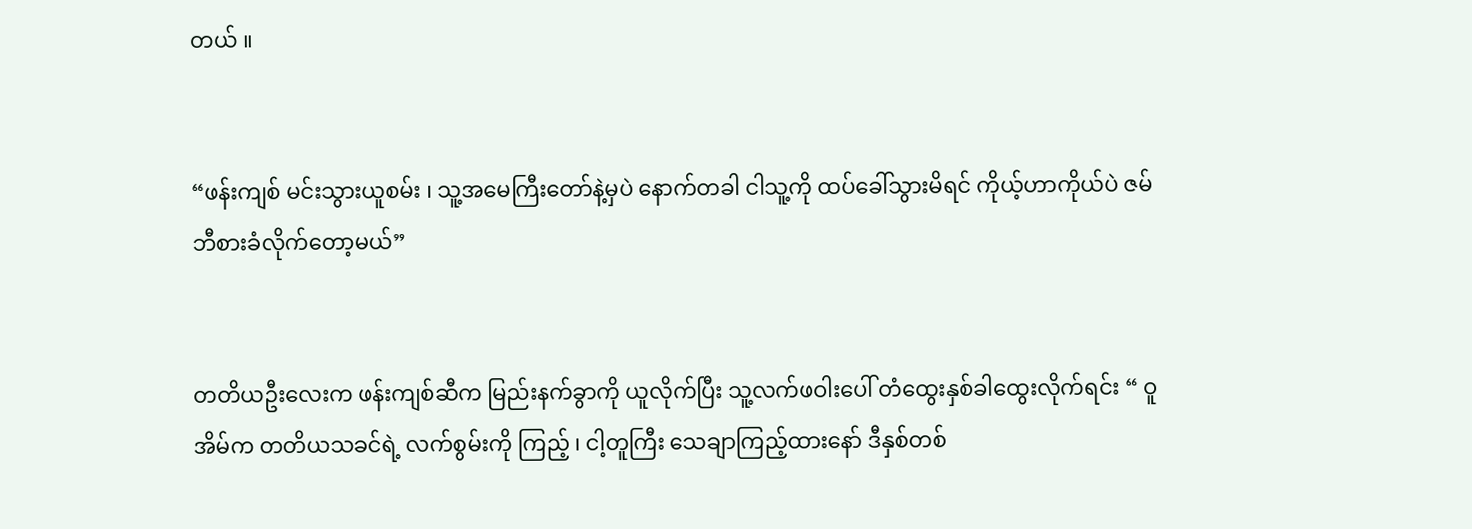တယ် ။


“ဖန်းကျစ် မင်းသွားယူစမ်း ၊ သူ့အမေကြီးတော်နဲ့မှပဲ နောက်တခါ ငါသူ့ကို ထပ်ခေါ်သွားမိရင် ကိုယ့်ဟာကိုယ်ပဲ ဇမ်ဘီစားခံလိုက်တော့မယ်”


တတိယဦးလေးက ဖန်းကျစ်ဆီက မြည်းနက်ခွာကို ယူလိုက်ပြီး သူ့လက်ဖဝါးပေါ် တံထွေးနှစ်ခါထွေးလိုက်ရင်း “ ဝူအိမ်က တတိယသခင်ရဲ့ လက်စွမ်းကို ကြည့် ၊ ငါ့တူကြီး သေချာကြည့်ထားနော် ဒီနှစ်တစ်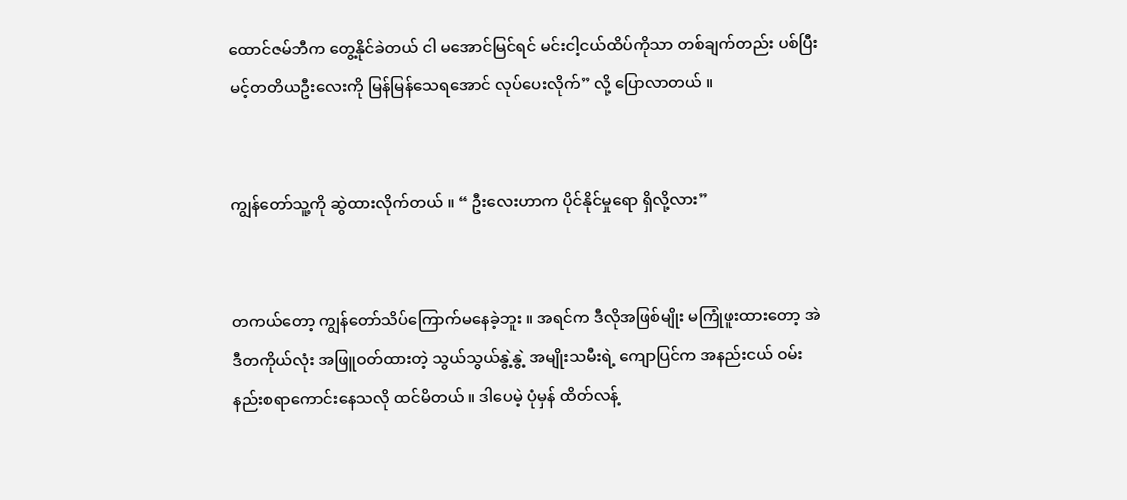ထောင်ဇမ်ဘီက တွေ့နိုင်ခဲတယ် ငါ မအောင်မြင်ရင် မင်းငါ့ငယ်ထိပ်ကိုသာ တစ်ချက်တည်း ပစ်ပြီး မင့်တတိယဦးလေးကို မြန်မြန်သေရအောင် လုပ်ပေးလိုက်” လို့ ပြောလာတယ် ။


ကျွန်တော်သူ့ကို ဆွဲထားလိုက်တယ် ။ “ ဦးလေးဟာက ပိုင်နိုင်မှုရော ရှိလို့လား”


တကယ်တော့ ကျွန်တော်သိပ်ကြောက်မနေခဲ့ဘူး ။ အရင်က ဒီလိုအဖြစ်မျိုး မကြုံဖူးထားတော့ အဲဒီတကိုယ်လုံး အဖြူဝတ်ထားတဲ့ သွယ်သွယ်နွဲ့နွဲ့ အမျိုးသမီးရဲ့ ကျောပြင်က အနည်းငယ် ဝမ်းနည်းစရာကောင်းနေသလို ထင်မိတယ် ။ ဒါပေမဲ့ ပုံမှန် ထိတ်လန့်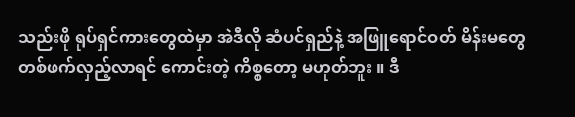သည်းဖို ရုပ်ရှင်ကားတွေထဲမှာ အဲဒီလို ဆံပင်ရှည်နဲ့ အဖြူရောင်ဝတ် မိန်းမတွေ တစ်ဖက်လှည့်လာရင် ကောင်းတဲ့ ကိစ္စတော့ မဟုတ်ဘူး ။ ဒီ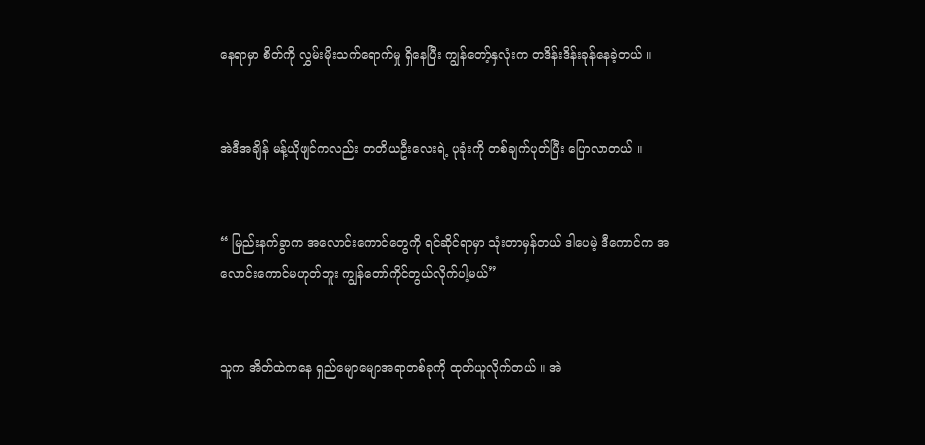နေရာမှာ စိတ်ကို လွှမ်းမိုးသက်ရောက်မှု ရှိနေပြီး ကျွန်တော့်နှလုံးက တဒိန်းဒိန်းခုန်နေခဲ့တယ် ။


အဲဒီအချိန် မန့်ယိုဖျင်ကလည်း တတိယဦးလေးရဲ့ ပုခုံးကို တစ်ချက်ပုတ်ပြီး ပြောလာတယ် ။


“ မြည်းနက်ခွာက အလောင်းကောင်တွေကို ရင်ဆိုင်ရာမှာ သုံးတာမှန်တယ် ဒါပေမဲ့ ဒီကောင်က အလောင်းကောင်မဟုတ်ဘူး ကျွန်တော်ကိုင်တွယ်လိုက်ပါ့မယ်”


သူက အိတ်ထဲကနေ ရှည်မျောမျောအရာတစ်ခုကို ထုတ်ယူလိုက်တယ် ။ အဲ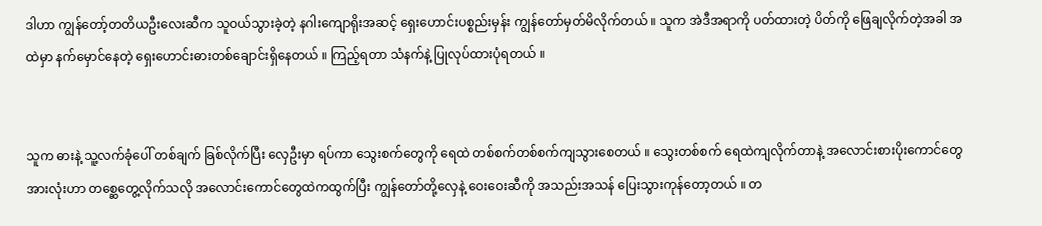ဒါဟာ ကျွန်တော့်တတိယဦးလေးဆီက သူဝယ်သွားခဲ့တဲ့ နဂါးကျောရိုးအဆင့် ရှေးဟောင်းပစ္စည်းမှန်း ကျွန်တော်မှတ်မိလိုက်တယ် ။ သူက အဲဒီအရာကို ပတ်ထားတဲ့ ပိတ်ကို ဖြေချလိုက်တဲ့အခါ အထဲမှာ နက်မှောင်နေတဲ့ ရှေးဟောင်းဓားတစ်ချောင်းရှိနေတယ် ။ ကြည့်ရတာ သံနက်နဲ့ ပြုလုပ်ထားပုံရတယ် ။


သူက ဓားနဲ့ သူ့လက်ခုံပေါ် တစ်ချက် ခြစ်လိုက်ပြီး လှေဦးမှာ ရပ်ကာ သွေးစက်တွေကို ရေထဲ တစ်စက်တစ်စက်ကျသွားစေတယ် ။ သွေးတစ်စက် ရေထဲကျလိုက်တာနဲ့ အလောင်းစားပိုးကောင်တွေအားလုံးဟာ တစ္ဆေတွေ့လိုက်သလို အလောင်းကောင်တွေထဲကထွက်ပြီး ကျွန်တော်တို့လှေနဲ့ ဝေးဝေးဆီကို အသည်းအသန် ပြေးသွားကုန်တော့တယ် ။ တ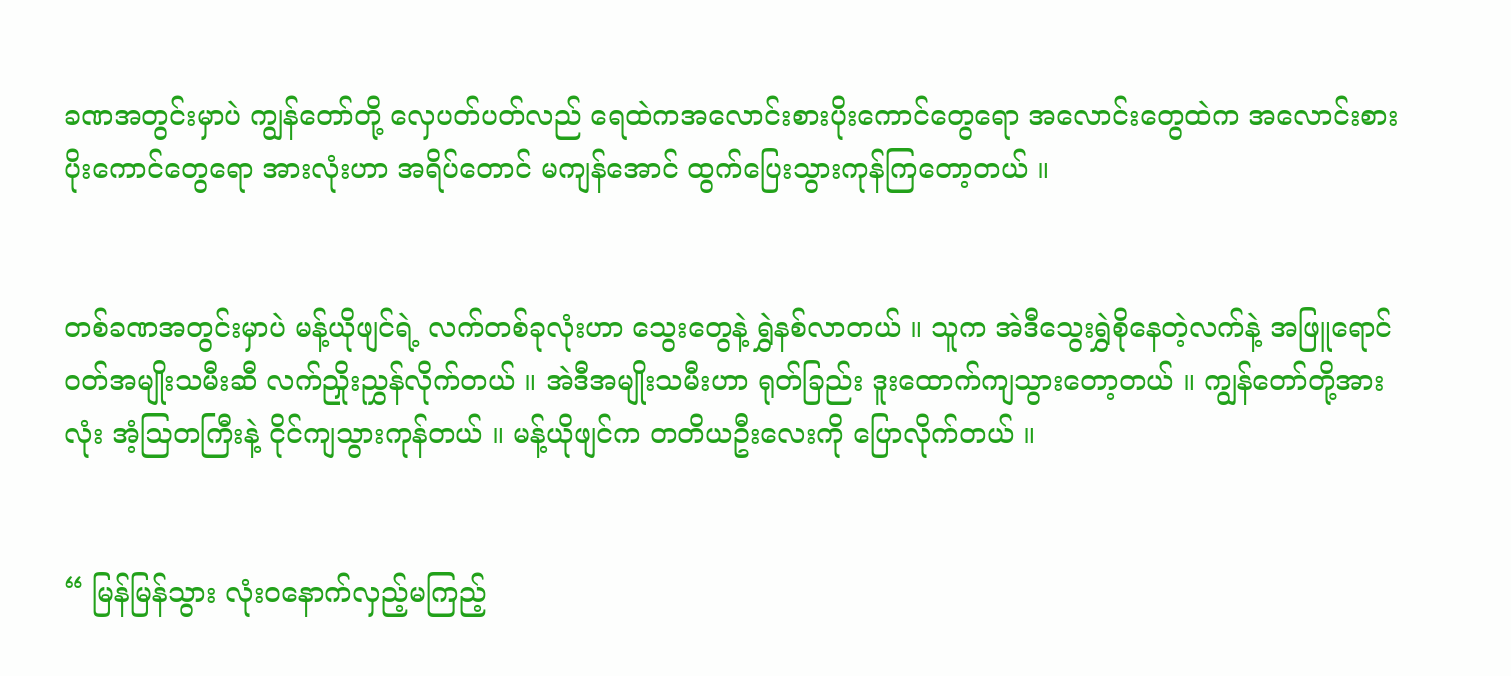ခဏအတွင်းမှာပဲ ကျွန်တော်တို့ လှေပတ်ပတ်လည် ရေထဲကအလောင်းစားပိုးကောင်တွေရော အလောင်းတွေထဲက အလောင်းစားပိုးကောင်တွေရော အားလုံးဟာ အရိပ်တောင် မကျန်အောင် ထွက်ပြေးသွားကုန်ကြတော့တယ် ။


တစ်ခဏအတွင်းမှာပဲ မန့်ယိုဖျင်ရဲ့ လက်တစ်ခုလုံးဟာ သွေးတွေနဲ့ ရွှဲနစ်လာတယ် ။ သူက အဲဒီသွေးရွှဲစိုနေတဲ့လက်နဲ့ အဖြူရောင်ဝတ်အမျိုးသမီးဆီ လက်ညှိုးညွှန်လိုက်တယ် ။ အဲဒီအမျိုးသမီးဟာ ရုတ်ခြည်း ဒူးထောက်ကျသွားတော့တယ် ။ ကျွန်တော်တို့အားလုံး အံ့ဩတကြီးနဲ့ ငိုင်ကျသွားကုန်တယ် ။ မန့်ယိုဖျင်က တတိယဦးလေးကို ပြောလိုက်တယ် ။


“ မြန်မြန်သွား လုံးဝနောက်လှည့်မကြည့်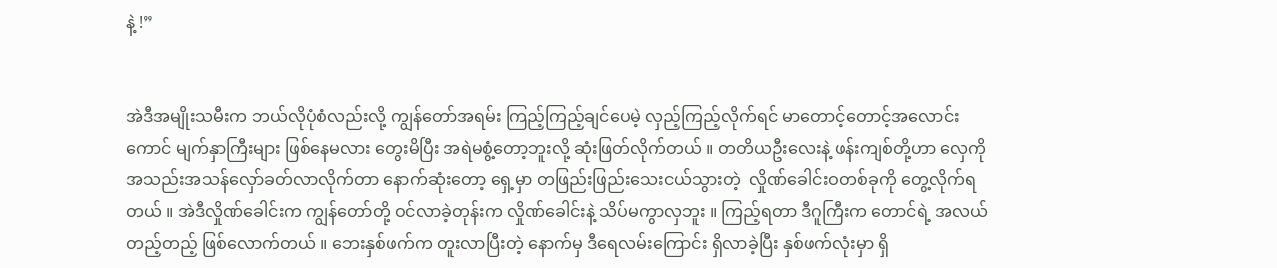နဲ့ !”


အဲဒီအမျိုးသမီးက ဘယ်လိုပုံစံလည်းလို့ ကျွန်တော်အရမ်း ကြည့်ကြည့်ချင်ပေမဲ့ လှည့်ကြည့်လိုက်ရင် မာတောင့်တောင့်အလောင်းကောင် မျက်နှာကြီးများ ဖြစ်နေမလား တွေးမိပြီး အရဲမစွံ့တော့ဘူးလို့ ဆုံးဖြတ်လိုက်တယ် ။ တတိယဦးလေးနဲ့ ဖန်းကျစ်တို့ဟာ လှေကို အသည်းအသန်လှော်ခတ်လာလိုက်တာ နောက်ဆုံးတော့ ရှေ့မှာ တဖြည်းဖြည်းသေးငယ်သွားတဲ့  လှိုဏ်ခေါင်းဝတစ်ခုကို တွေ့လိုက်ရတယ် ။ အဲဒီလှိုဏ်ခေါင်းက ကျွန်တော်တို့ ဝင်လာခဲ့တုန်းက လှိုဏ်ခေါင်းနဲ့ သိပ်မကွာလှဘူး ။ ကြည့်ရတာ ဒီဂူကြီးက တောင်ရဲ့ အလယ်တည့်တည့် ဖြစ်လောက်တယ် ။ ဘေးနှစ်ဖက်က တူးလာပြီးတဲ့ နောက်မှ ဒီရေလမ်းကြောင်း ရှိလာခဲ့ပြီး နှစ်ဖက်လုံးမှာ ရှိ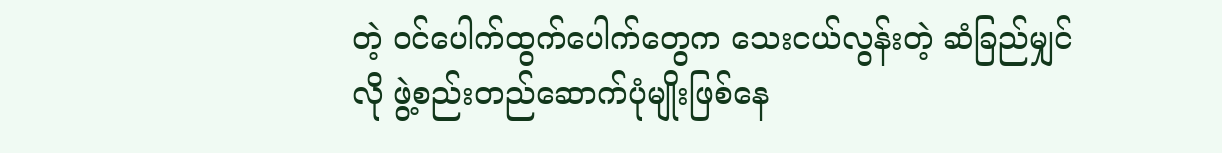တဲ့ ဝင်ပေါက်ထွက်ပေါက်တွေက သေးငယ်လွန်းတဲ့ ဆံခြည်မျှင်လို ဖွဲ့စည်းတည်ဆောက်ပုံမျိုးဖြစ်နေ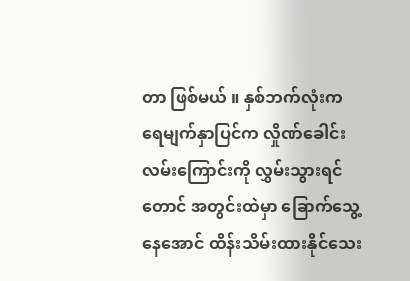တာ ဖြစ်မယ် ။ နှစ်ဘက်လုံးက ရေမျက်နှာပြင်က လှိုဏ်ခေါင်းလမ်းကြောင်းကို လွှမ်းသွားရင်တောင် အတွင်းထဲမှာ ခြောက်သွေ့နေအောင် ထိန်းသိမ်းထားနိုင်သေး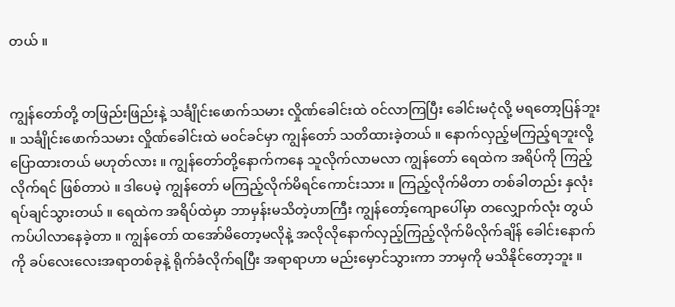တယ် ။


ကျွန်တော်တို့ တဖြည်းဖြည်းနဲ့ သင်္ချိုင်းဖောက်သမား လှိုဏ်ခေါင်းထဲ ဝင်လာကြပြီး ခေါင်းမငုံလို့ မရတော့ပြန်ဘူး ။ သင်္ချိုင်းဖောက်သမား လှိုဏ်ခေါင်းထဲ မဝင်ခင်မှာ ကျွန်တော် သတိထားခဲ့တယ် ။ နောက်လှည့်မကြည့်ရဘူးလို့ ပြောထားတယ် မဟုတ်လား ။ ကျွန်တော်တို့နောက်ကနေ သူလိုက်လာမလာ ကျွန်တော် ရေထဲက အရိပ်ကို ကြည့်လိုက်ရင် ဖြစ်တာပဲ ။ ဒါပေမဲ့ ကျွန်တော် မကြည့်လိုက်မိရင်ကောင်းသား ။ ကြည့်လိုက်မိတာ တစ်ခါတည်း နှလုံးရပ်ချင်သွားတယ် ။ ရေထဲက အရိပ်ထဲမှာ ဘာမှန်းမသိတဲ့ဟာကြီး ကျွန်တော့်ကျောပေါ်မှာ တလျှောက်လုံး တွယ်ကပ်ပါလာနေခဲ့တာ ။ ကျွန်တော် ထအော်မိတော့မလိုနဲ့ အလိုလိုနောက်လှည့်ကြည့်လိုက်မိလိုက်ချိန် ခေါင်းနောက်ကို ခပ်လေးလေးအရာတစ်ခုနဲ့ ရိုက်ခံလိုက်ရပြီး အရာရာဟာ မည်းမှောင်သွားကာ ဘာမှကို မသိနိုင်တော့ဘူး ။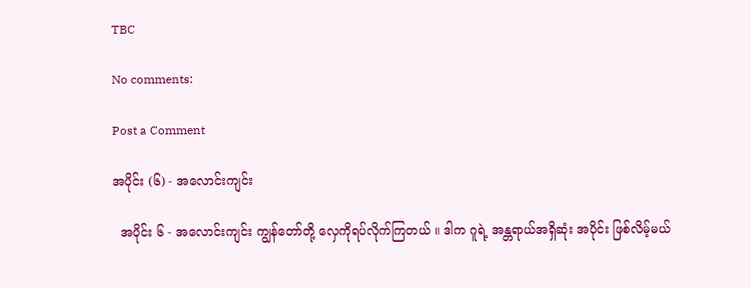TBC

No comments:

Post a Comment

အပိုင်း (၆) - အလောင်းကျင်း

  အပိုင်း ၆ - အလောင်းကျင်း ကျွန်တော်တို့ လှေကိုရပ်လိုက်ကြတယ် ။ ဒါက ဂူရဲ့ အန္တရာယ်အရှိဆုံး အပိုင်း ဖြစ်လိမ့်မယ်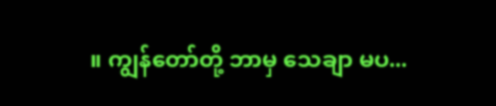။ ကျွန်တော်တို့ ဘာမှ သေချာ မပ...